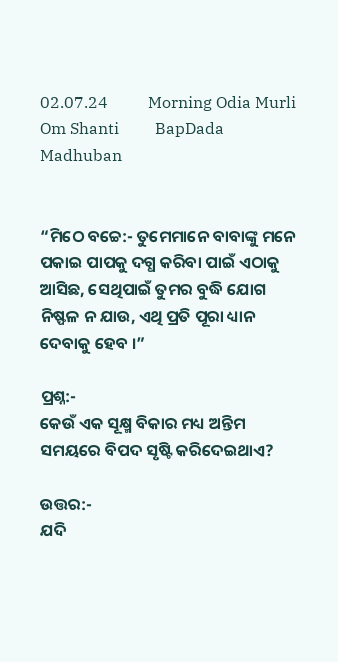02.07.24          Morning Odia Murli         Om Shanti         BapDada       Madhuban


“ମିଠେ ବଚ୍ଚେ:- ତୁମେମାନେ ବାବାଙ୍କୁ ମନେ ପକାଇ ପାପକୁ ଦଗ୍ଧ କରିବା ପାଇଁ ଏଠାକୁ ଆସିଛ, ସେଥିପାଇଁ ତୁମର ବୁଦ୍ଧି ଯୋଗ ନିଷ୍ଫଳ ନ ଯାଉ, ଏଥି ପ୍ରତି ପୂରା ଧ୍ୟାନ ଦେବାକୁ ହେବ ।”

ପ୍ରଶ୍ନ:-
କେଉଁ ଏକ ସୂକ୍ଷ୍ମ ବିକାର ମଧ୍ୟ ଅନ୍ତିମ ସମୟରେ ବିପଦ ସୃଷ୍ଟି କରିଦେଇଥାଏ?

ଉତ୍ତର:-
ଯଦି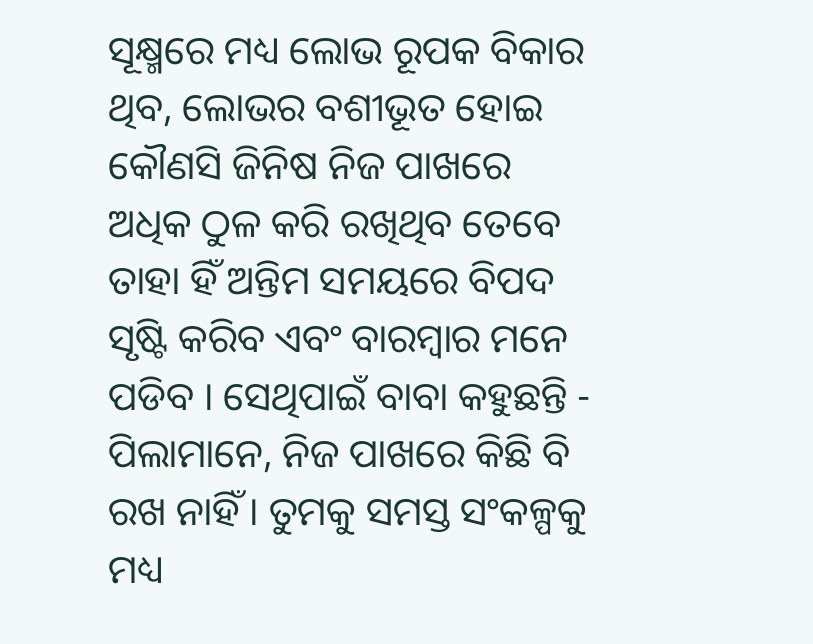ସୂକ୍ଷ୍ମରେ ମଧ୍ୟ ଲୋଭ ରୂପକ ବିକାର ଥିବ, ଲୋଭର ବଶୀଭୂତ ହୋଇ କୌଣସି ଜିନିଷ ନିଜ ପାଖରେ ଅଧିକ ଠୁଳ କରି ରଖିଥିବ ତେବେ ତାହା ହିଁ ଅନ୍ତିମ ସମୟରେ ବିପଦ ସୃଷ୍ଟି କରିବ ଏବଂ ବାରମ୍ବାର ମନେ ପଡିବ । ସେଥିପାଇଁ ବାବା କହୁଛନ୍ତି - ପିଲାମାନେ, ନିଜ ପାଖରେ କିଛି ବି ରଖ ନାହିଁ । ତୁମକୁ ସମସ୍ତ ସଂକଳ୍ପକୁ ମଧ୍ୟ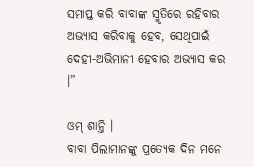ସମାପ୍ତ କରି ବାବାଙ୍କ ସ୍ମୃତିରେ ରହିବାର ଅଭ୍ୟାସ କରିବାକୁ ହେବ, ସେଥିପାଇଁ ଦେହୀ-ଅଭିମାନୀ ହେବାର ଅଭ୍ୟାସ କର ।”

ଓମ୍ ଶାନ୍ତି ।
ବାବା ପିଲାମାନଙ୍କୁ ପ୍ରତ୍ୟେକ ଦିନ ମନେ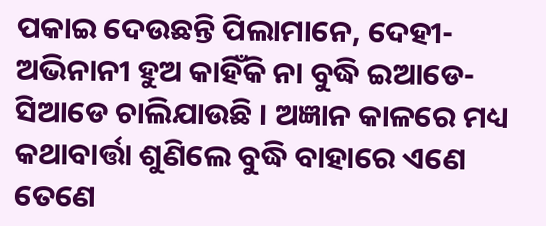ପକାଇ ଦେଉଛନ୍ତି ପିଲାମାନେ, ଦେହୀ-ଅଭିନାନୀ ହୁଅ କାହିଁକି ନା ବୁଦ୍ଧି ଇଆଡେ-ସିଆଡେ ଚାଲିଯାଉଛି । ଅଜ୍ଞାନ କାଳରେ ମଧ୍ୟ କଥାବାର୍ତ୍ତା ଶୁଣିଲେ ବୁଦ୍ଧି ବାହାରେ ଏଣେ ତେଣେ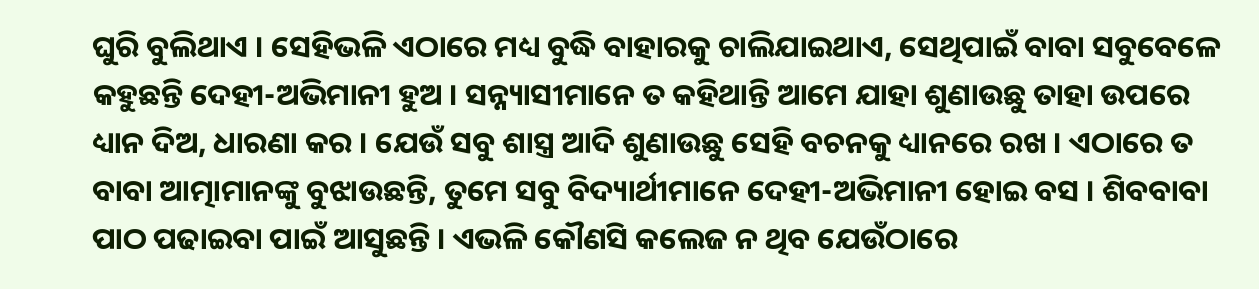ଘୁରି ବୁଲିଥାଏ । ସେହିଭଳି ଏଠାରେ ମଧ୍ୟ ବୁଦ୍ଧି ବାହାରକୁ ଚାଲିଯାଇଥାଏ, ସେଥିପାଇଁ ବାବା ସବୁବେଳେ କହୁଛନ୍ତି ଦେହୀ-ଅଭିମାନୀ ହୁଅ । ସନ୍ନ୍ୟାସୀମାନେ ତ କହିଥାନ୍ତି ଆମେ ଯାହା ଶୁଣାଉଛୁ ତାହା ଉପରେ ଧ୍ୟାନ ଦିଅ, ଧାରଣା କର । ଯେଉଁ ସବୁ ଶାସ୍ତ୍ର ଆଦି ଶୁଣାଉଛୁ ସେହି ବଚନକୁ ଧ୍ୟାନରେ ରଖ । ଏଠାରେ ତ ବାବା ଆତ୍ମାମାନଙ୍କୁ ବୁଝାଉଛନ୍ତି, ତୁମେ ସବୁ ବିଦ୍ୟାର୍ଥୀମାନେ ଦେହୀ-ଅଭିମାନୀ ହୋଇ ବସ । ଶିବବାବା ପାଠ ପଢାଇବା ପାଇଁ ଆସୁଛନ୍ତି । ଏଭଳି କୌଣସି କଲେଜ ନ ଥିବ ଯେଉଁଠାରେ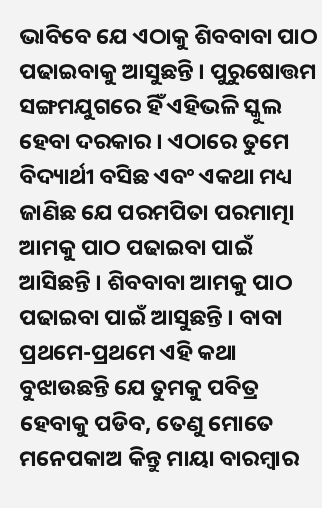ଭାବିବେ ଯେ ଏଠାକୁ ଶିବବାବା ପାଠ ପଢାଇବାକୁ ଆସୁଛନ୍ତି । ପୁରୁଷୋତ୍ତମ ସଙ୍ଗମଯୁଗରେ ହିଁ ଏହିଭଳି ସ୍କୁଲ ହେବା ଦରକାର । ଏଠାରେ ତୁମେ ବିଦ୍ୟାର୍ଥୀ ବସିଛ ଏବଂ ଏକଥା ମଧ୍ୟ ଜାଣିଛ ଯେ ପରମପିତା ପରମାତ୍ମା ଆମକୁ ପାଠ ପଢାଇବା ପାଇଁ ଆସିଛନ୍ତି । ଶିବବାବା ଆମକୁ ପାଠ ପଢାଇବା ପାଇଁ ଆସୁଛନ୍ତି । ବାବା ପ୍ରଥମେ-ପ୍ରଥମେ ଏହି କଥା ବୁଝାଉଛନ୍ତି ଯେ ତୁମକୁ ପବିତ୍ର ହେବାକୁ ପଡିବ, ତେଣୁ ମୋତେ ମନେପକାଅ କିନ୍ତୁ ମାୟା ବାରମ୍ବାର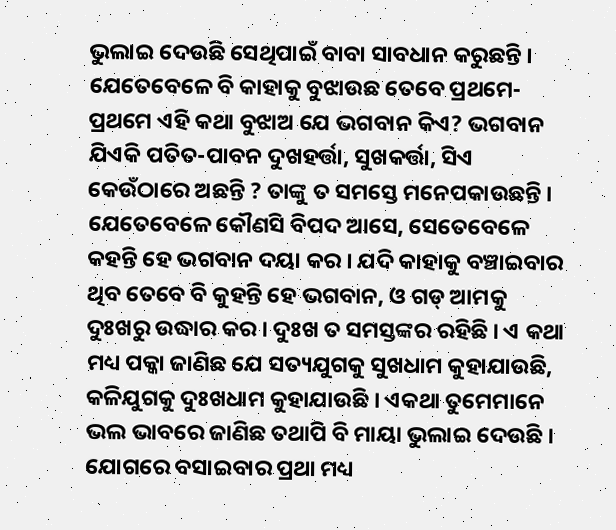ଭୁଲାଇ ଦେଉଛି ସେଥିପାଇଁ ବାବା ସାବଧାନ କରୁଛନ୍ତି । ଯେତେବେଳେ ବି କାହାକୁ ବୁଝାଉଛ ତେବେ ପ୍ରଥମେ-ପ୍ରଥମେ ଏହି କଥା ବୁଝାଅ ଯେ ଭଗବାନ କିଏ? ଭଗବାନ ଯିଏକି ପତିତ-ପାବନ ଦୁଖହର୍ତ୍ତା, ସୁଖକର୍ତ୍ତା, ସିଏ କେଉଁଠାରେ ଅଛନ୍ତି ? ତାଙ୍କୁ ତ ସମସ୍ତେ ମନେପକାଉଛନ୍ତି । ଯେତେବେଳେ କୌଣସି ବିପଦ ଆସେ, ସେତେବେଳେ କହନ୍ତି ହେ ଭଗବାନ ଦୟା କର । ଯଦି କାହାକୁ ବଞ୍ଚାଇବାର ଥିବ ତେବେ ବି କୁହନ୍ତି ହେ ଭଗବାନ, ଓ ଗଡ୍ ଆମକୁ ଦୁଃଖରୁ ଉଦ୍ଧାର କର । ଦୁଃଖ ତ ସମସ୍ତଙ୍କର ରହିଛି । ଏ କଥା ମଧ୍ୟ ପକ୍କା ଜାଣିଛ ଯେ ସତ୍ୟଯୁଗକୁ ସୁଖଧାମ କୁହାଯାଉଛି, କଳିଯୁଗକୁ ଦୁଃଖଧାମ କୁହାଯାଉଛି । ଏକଥା ତୁମେମାନେ ଭଲ ଭାବରେ ଜାଣିଛ ତଥାପି ବି ମାୟା ଭୁଲାଇ ଦେଉଛି । ଯୋଗରେ ବସାଇବାର ପ୍ରଥା ମଧ୍ୟ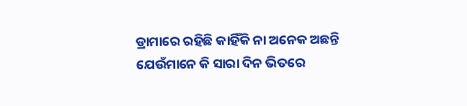ଡ୍ରାମାରେ ରହିଛି କାହିଁକି ନା ଅନେକ ଅଛନ୍ତି ଯେଉଁମାନେ କି ସାରା ଦିନ ଭିତରେ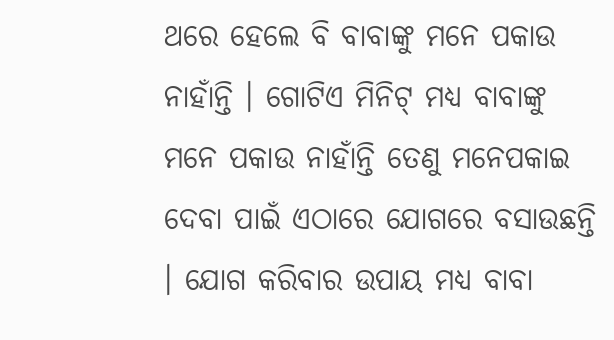ଥରେ ହେଲେ ବି ବାବାଙ୍କୁ ମନେ ପକାଉ ନାହାଁନ୍ତି । ଗୋଟିଏ ମିନିଟ୍ ମଧ୍ୟ ବାବାଙ୍କୁ ମନେ ପକାଉ ନାହାଁନ୍ତି ତେଣୁ ମନେପକାଇ ଦେବା ପାଇଁ ଏଠାରେ ଯୋଗରେ ବସାଉଛନ୍ତି । ଯୋଗ କରିବାର ଉପାୟ ମଧ୍ୟ ବାବା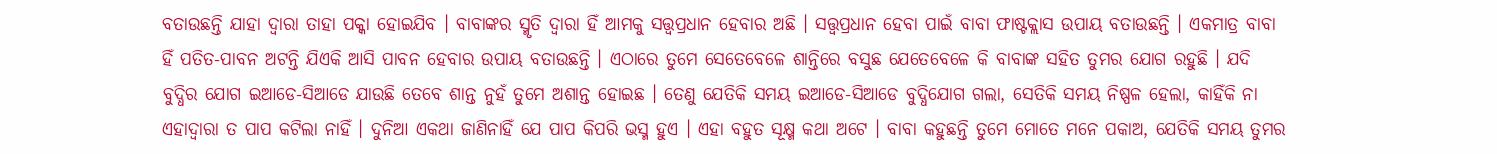ବତାଉଛନ୍ତି ଯାହା ଦ୍ୱାରା ତାହା ପକ୍କା ହୋଇଯିବ । ବାବାଙ୍କର ସ୍ମୃତି ଦ୍ୱାରା ହିଁ ଆମକୁ ସତ୍ତ୍ୱପ୍ରଧାନ ହେବାର ଅଛି । ସତ୍ତ୍ୱପ୍ରଧାନ ହେବା ପାଇଁ ବାବା ଫାଷ୍ଟକ୍ଲାସ ଉପାୟ ବତାଉଛନ୍ତି । ଏକମାତ୍ର ବାବା ହିଁ ପତିତ-ପାବନ ଅଟନ୍ତି ଯିଏକି ଆସି ପାବନ ହେବାର ଉପାୟ ବତାଉଛନ୍ତି । ଏଠାରେ ତୁମେ ସେତେବେଳେ ଶାନ୍ତିରେ ବସୁଛ ଯେତେବେଳେ କି ବାବାଙ୍କ ସହିତ ତୁମର ଯୋଗ ରହୁଛି । ଯଦି ବୁଦ୍ଧିର ଯୋଗ ଇଆଡେ-ସିଆଡେ ଯାଉଛି ତେବେ ଶାନ୍ତ ନୁହଁ ତୁମେ ଅଶାନ୍ତ ହୋଇଛ । ତେଣୁ ଯେତିକି ସମୟ ଇଆଡେ-ସିଆଡେ ବୁଦ୍ଧିଯୋଗ ଗଲା, ସେତିକି ସମୟ ନିଷ୍ପଳ ହେଲା, କାହିଁକି ନା ଏହାଦ୍ୱାରା ତ ପାପ କଟିଲା ନାହିଁ । ଦୁନିଆ ଏକଥା ଜାଣିନାହିଁ ଯେ ପାପ କିପରି ଭସ୍ମ ହୁଏ । ଏହା ବହୁତ ସୂକ୍ଷ୍ମ କଥା ଅଟେ । ବାବା କହୁଛନ୍ତି ତୁମେ ମୋତେ ମନେ ପକାଅ, ଯେତିକି ସମୟ ତୁମର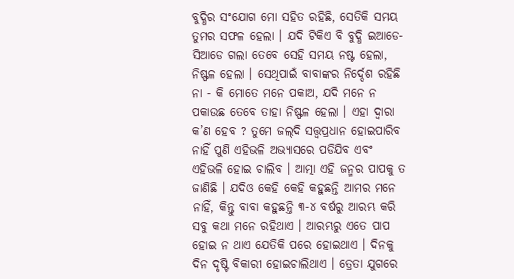ବୁଦ୍ଧିର ସଂଯୋଗ ମୋ ସହିତ ରହିଛି, ସେତିକି ସମୟ ତୁମର ସଫଳ ହେଲା । ଯଦି ଟିକିଏ ବି ବୁଦ୍ଧି ଇଆଡେ-ସିଆଡେ ଗଲା ତେବେ ସେହି ସମୟ ନଷ୍ଟ ହେଲା, ନିଷ୍ଫଳ ହେଲା । ସେଥିପାଇଁ ବାବାଙ୍କର ନିର୍ଦ୍ଦେଶ ରହିଛି ନା - କି ମୋତେ ମନେ ପକାଅ, ଯଦି ମନେ ନ ପକାଉଛ ତେବେ ତାହା ନିଷ୍ଫଳ ହେଲା । ଏହା ଦ୍ୱାରା କ’ଣ ହେବ ? ତୁମେ ଜଲ୍‌ଦି ସତ୍ତ୍ୱପ୍ରଧାନ ହୋଇପାରିବ ନାହିଁ ପୁଣି ଏହିଭଳି ଅଭ୍ୟାସରେ ପଡିଯିବ ଏବଂ ଏହିଭଳି ହୋଇ ଚାଲିବ । ଆତ୍ମା ଏହି ଜନ୍ମର ପାପକୁ ତ ଜାଣିଛି । ଯଦିଓ କେହି କେହି କହୁଛନ୍ତି ଆମର ମନେ ନାହିଁ, କିନ୍ତୁ ବାବା କହୁଛନ୍ତି ୩-୪ ବର୍ଷରୁ ଆରମ୍ଭ କରି ସବୁ କଥା ମନେ ରହିଥାଏ । ଆରମ୍ଭରୁ ଏତେ ପାପ ହୋଇ ନ ଥାଏ ଯେତିକି ପରେ ହୋଇଥାଏ । ଦିନକୁ ଦିନ ଦୃଷ୍ଟି ବିକାରୀ ହୋଇଚାଲିଥାଏ । ତ୍ରେତା ଯୁଗରେ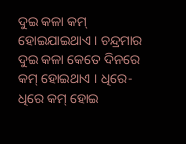ଦୁଇ କଳା କମ୍ ହୋଇଯାଇଥାଏ । ଚନ୍ଦ୍ରମାର ଦୁଇ କଳା କେତେ ଦିନରେ କମ୍ ହୋଇଥାଏ । ଧିରେ-ଧିରେ କମ୍ ହୋଇ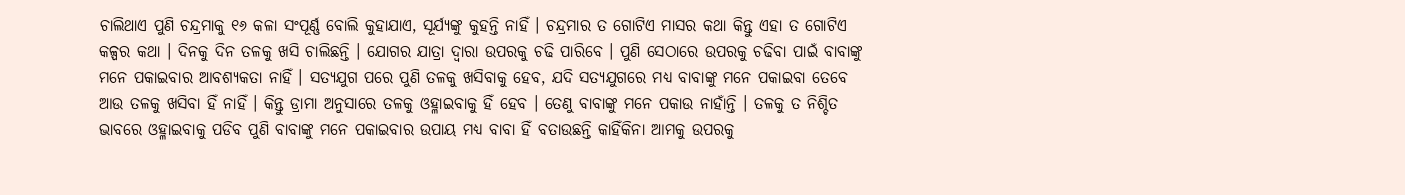ଚାଲିଥାଏ ପୁଣି ଚନ୍ଦ୍ରମାକୁ ୧୬ କଳା ସଂପୂର୍ଣ୍ଣ ବୋଲି କୁହାଯାଏ, ସୂର୍ଯ୍ୟଙ୍କୁ କୁହନ୍ତି ନାହିଁ । ଚନ୍ଦ୍ରମାର ତ ଗୋଟିଏ ମାସର କଥା କିନ୍ତୁ ଏହା ତ ଗୋଟିଏ କଳ୍ପର କଥା । ଦିନକୁ ଦିନ ତଳକୁ ଖସି ଚାଲିଛନ୍ତି । ଯୋଗର ଯାତ୍ରା ଦ୍ୱାରା ଉପରକୁ ଚଢି ପାରିବେ । ପୁଣି ସେଠାରେ ଉପରକୁ ଚଢିବା ପାଇଁ ବାବାଙ୍କୁ ମନେ ପକାଇବାର ଆବଶ୍ୟକତା ନାହିଁ । ସତ୍ୟଯୁଗ ପରେ ପୁଣି ତଳକୁ ଖସିବାକୁ ହେବ, ଯଦି ସତ୍ୟଯୁଗରେ ମଧ୍ୟ ବାବାଙ୍କୁ ମନେ ପକାଇବା ତେବେ ଆଉ ତଳକୁ ଖସିବା ହିଁ ନାହିଁ । କିନ୍ତୁ ଡ୍ରାମା ଅନୁସାରେ ତଳକୁ ଓହ୍ଳାଇବାକୁ ହିଁ ହେବ । ତେଣୁ ବାବାଙ୍କୁ ମନେ ପକାଉ ନାହାଁନ୍ତି । ତଳକୁ ତ ନିଶ୍ଚିତ ଭାବରେ ଓହ୍ଳାଇବାକୁ ପଡିବ ପୁଣି ବାବାଙ୍କୁ ମନେ ପକାଇବାର ଉପାୟ ମଧ୍ୟ ବାବା ହିଁ ବତାଉଛନ୍ତି କାହିଁକିନା ଆମକୁ ଉପରକୁ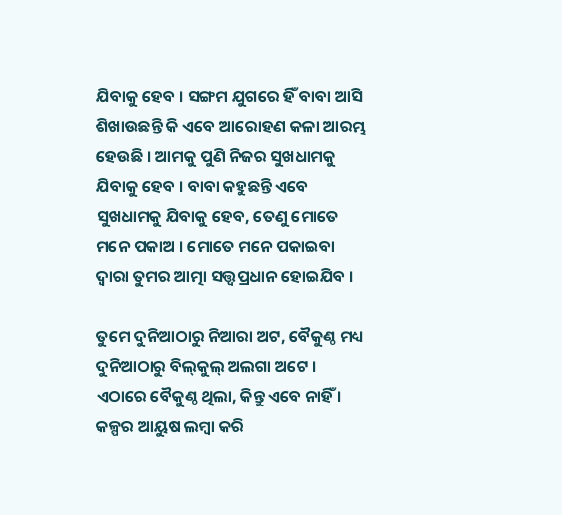ଯିବାକୁ ହେବ । ସଙ୍ଗମ ଯୁଗରେ ହିଁ ବାବା ଆସି ଶିଖାଉଛନ୍ତି କି ଏବେ ଆରୋହଣ କଳା ଆରମ୍ଭ ହେଉଛି । ଆମକୁ ପୁଣି ନିଜର ସୁଖଧାମକୁ ଯିବାକୁ ହେବ । ବାବା କହୁଛନ୍ତି ଏବେ ସୁଖଧାମକୁ ଯିବାକୁ ହେବ, ତେଣୁ ମୋତେ ମନେ ପକାଅ । ମୋତେ ମନେ ପକାଇବା ଦ୍ୱାରା ତୁମର ଆତ୍ମା ସତ୍ତ୍ୱପ୍ରଧାନ ହୋଇଯିବ ।

ତୁମେ ଦୁନିଆଠାରୁ ନିଆରା ଅଟ, ବୈକୁଣ୍ଠ ମଧ୍ୟ ଦୁନିଆଠାରୁ ବିଲ୍‌କୁଲ୍ ଅଲଗା ଅଟେ । ଏଠାରେ ବୈକୁଣ୍ଠ ଥିଲା, କିନ୍ତୁ ଏବେ ନାହିଁ । କଳ୍ପର ଆୟୁଷ ଲମ୍ବା କରି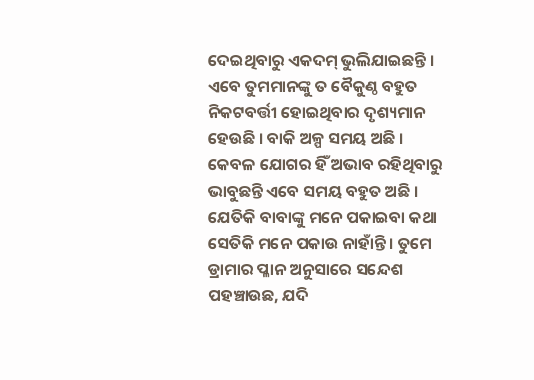ଦେଇଥିବାରୁ ଏକଦମ୍ ଭୁଲିଯାଇଛନ୍ତି । ଏବେ ତୁମମାନଙ୍କୁ ତ ବୈକୁଣ୍ଠ ବହୁତ ନିକଟବର୍ତ୍ତୀ ହୋଇଥିବାର ଦୃଶ୍ୟମାନ ହେଉଛି । ବାକି ଅଳ୍ପ ସମୟ ଅଛି । କେବଳ ଯୋଗର ହିଁ ଅଭାବ ରହିଥିବାରୁ ଭାବୁଛନ୍ତି ଏବେ ସମୟ ବହୁତ ଅଛି । ଯେତିକି ବାବାଙ୍କୁ ମନେ ପକାଇବା କଥା ସେତିକି ମନେ ପକାଉ ନାହାଁନ୍ତି । ତୁମେ ଡ୍ରାମାର ପ୍ଳାନ ଅନୁସାରେ ସନ୍ଦେଶ ପହଞ୍ଚାଉଛ, ଯଦି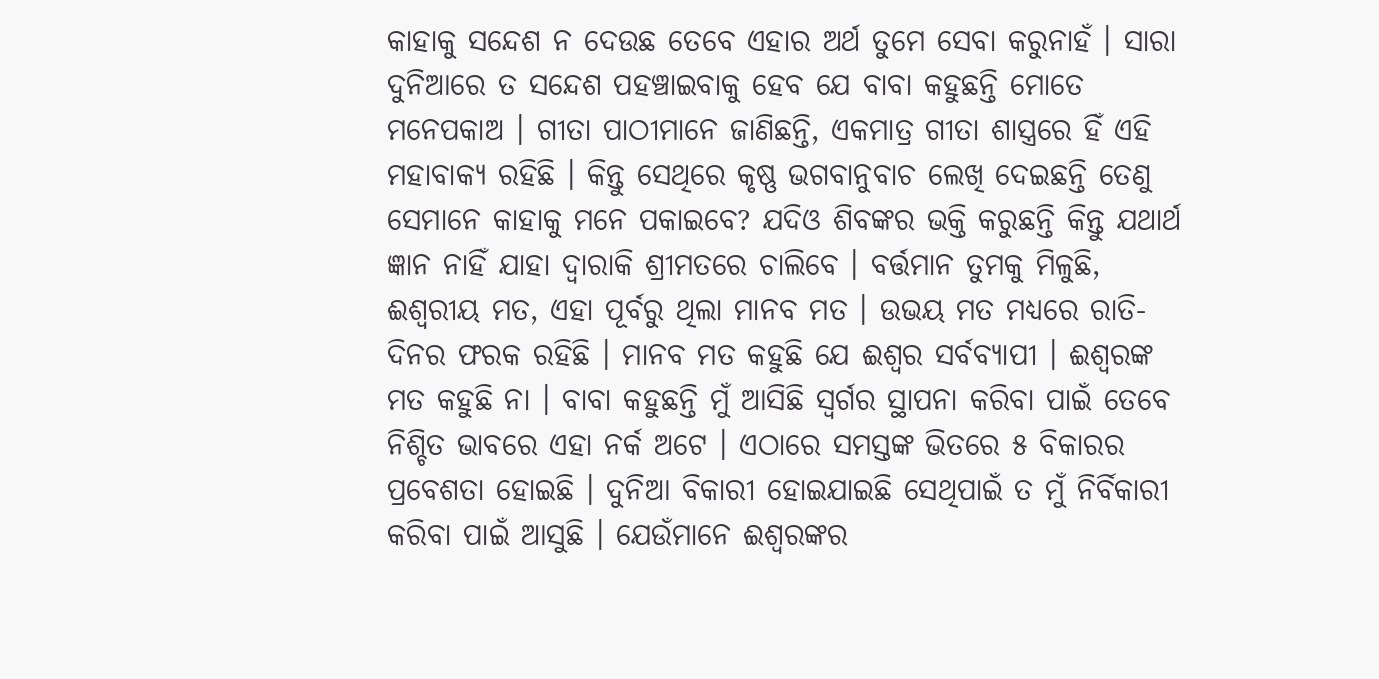କାହାକୁ ସନ୍ଦେଶ ନ ଦେଉଛ ତେବେ ଏହାର ଅର୍ଥ ତୁମେ ସେବା କରୁନାହଁ । ସାରା ଦୁନିଆରେ ତ ସନ୍ଦେଶ ପହଞ୍ଚାଇବାକୁ ହେବ ଯେ ବାବା କହୁଛନ୍ତି ମୋତେ ମନେପକାଅ । ଗୀତା ପାଠୀମାନେ ଜାଣିଛନ୍ତି, ଏକମାତ୍ର ଗୀତା ଶାସ୍ତ୍ରରେ ହିଁ ଏହି ମହାବାକ୍ୟ ରହିଛି । କିନ୍ତୁ ସେଥିରେ କୃଷ୍ଣ ଭଗବାନୁବାଚ ଲେଖି ଦେଇଛନ୍ତି ତେଣୁ ସେମାନେ କାହାକୁ ମନେ ପକାଇବେ? ଯଦିଓ ଶିବଙ୍କର ଭକ୍ତି କରୁଛନ୍ତି କିନ୍ତୁ ଯଥାର୍ଥ ଜ୍ଞାନ ନାହିଁ ଯାହା ଦ୍ୱାରାକି ଶ୍ରୀମତରେ ଚାଲିବେ । ବର୍ତ୍ତମାନ ତୁମକୁ ମିଳୁଛି, ଈଶ୍ୱରୀୟ ମତ, ଏହା ପୂର୍ବରୁ ଥିଲା ମାନବ ମତ । ଉଭୟ ମତ ମଧ୍ୟରେ ରାତି-ଦିନର ଫରକ ରହିଛି । ମାନବ ମତ କହୁଛି ଯେ ଈଶ୍ୱର ସର୍ବବ୍ୟାପୀ । ଈଶ୍ୱରଙ୍କ ମତ କହୁଛି ନା । ବାବା କହୁଛନ୍ତି ମୁଁ ଆସିଛି ସ୍ୱର୍ଗର ସ୍ଥାପନା କରିବା ପାଇଁ ତେବେ ନିଶ୍ଚିତ ଭାବରେ ଏହା ନର୍କ ଅଟେ । ଏଠାରେ ସମସ୍ତଙ୍କ ଭିତରେ ୫ ବିକାରର ପ୍ରବେଶତା ହୋଇଛି । ଦୁନିଆ ବିକାରୀ ହୋଇଯାଇଛି ସେଥିପାଇଁ ତ ମୁଁ ନିର୍ବିକାରୀ କରିବା ପାଇଁ ଆସୁଛି । ଯେଉଁମାନେ ଈଶ୍ୱରଙ୍କର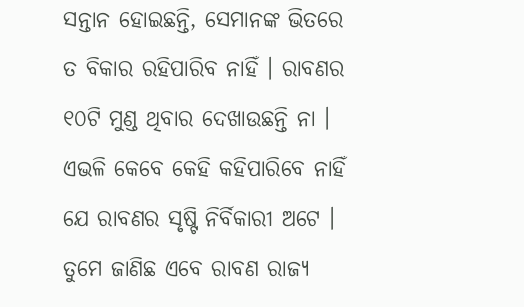ସନ୍ତାନ ହୋଇଛନ୍ତି, ସେମାନଙ୍କ ଭିତରେ ତ ବିକାର ରହିପାରିବ ନାହିଁ । ରାବଣର ୧୦ଟି ମୁଣ୍ଡ ଥିବାର ଦେଖାଉଛନ୍ତି ନା । ଏଭଳି କେବେ କେହି କହିପାରିବେ ନାହିଁ ଯେ ରାବଣର ସୃଷ୍ଟି ନିର୍ବିକାରୀ ଅଟେ । ତୁମେ ଜାଣିଛ ଏବେ ରାବଣ ରାଜ୍ୟ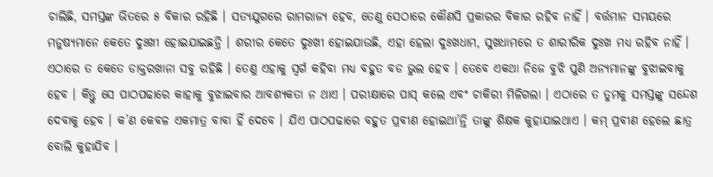ଚାଲିଛି, ସମସ୍ତଙ୍କ ଭିତରେ ୫ ବିକାର ରହିଛି । ସତ୍ୟଯୁଗରେ ରାମରାଜ୍ୟ ହେବ, ତେଣୁ ସେଠାରେ କୌଣସି ପ୍ରକାରର ବିକାର ରହିବ ନାହିଁ । ବର୍ତ୍ତମାନ ସମୟରେ ମନୁଷ୍ୟମାନେ କେତେ ଦୁଃଖୀ ହୋଇଯାଇଛନ୍ତି । ଶରୀର କେତେ ଦୁଃଖୀ ହୋଇଯାଉଛି, ଏହା ହେଲା ଦୁଃଖଧାମ, ସୁଖଧାମରେ ତ ଶାରୀରିକ ଦୁଃଖ ମଧ୍ୟ ରହିବ ନାହିଁ । ଏଠାରେ ତ କେତେ ଡାକ୍ତରଖାନା ସବୁ ରହିଛି । ତେଣୁ ଏହାକୁ ସ୍ୱର୍ଗ କହିବା ମଧ୍ୟ ବହୁତ ବଡ ଭୁଲ ହେବ । ତେବେ ଏକଥା ନିଜେ ବୁଝି ପୁଣି ଅନ୍ୟମାନଙ୍କୁ ବୁଝାଇବାକୁ ହେବ । କିନ୍ତୁ ସେ ପାଠପଢାରେ କାହାକୁ ବୁଝାଇବାର ଆବଶ୍ୟକତା ନ ଥାଏ । ପରୀକ୍ଷାରେ ପାସ୍ କଲେ ଏବଂ ଚାକିରୀ ମିଳିଗଲା । ଏଠାରେ ତ ତୁମକୁ ସମସ୍ତଙ୍କୁ ସନ୍ଦେଶ ଦେବାକୁ ହେବ । କ’ଣ କେବଳ ଏକମାତ୍ର ବାବା ହିଁ ଦେବେ । ଯିଏ ପାଠପଢାରେ ବହୁତ ପ୍ରବୀଣ ହୋଇଥା’ନ୍ତି ତାଙ୍କୁ ଶିକ୍ଷକ କୁହାଯାଇଥାଏ । କମ୍ ପ୍ରବୀଣ ହେଲେ ଛାତ୍ର ବୋଲି କୁହାଯିବ ।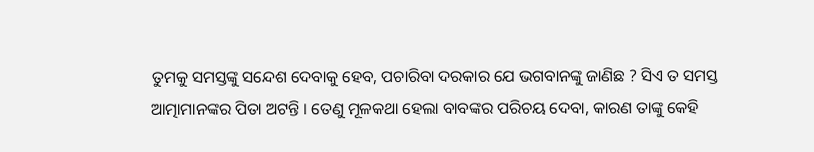ତୁମକୁ ସମସ୍ତଙ୍କୁ ସନ୍ଦେଶ ଦେବାକୁ ହେବ, ପଚାରିବା ଦରକାର ଯେ ଭଗବାନଙ୍କୁ ଜାଣିଛ ? ସିଏ ତ ସମସ୍ତ ଆତ୍ମାମାନଙ୍କର ପିତା ଅଟନ୍ତି । ତେଣୁ ମୂଳକଥା ହେଲା ବାବଙ୍କର ପରିଚୟ ଦେବା, କାରଣ ତାଙ୍କୁ କେହି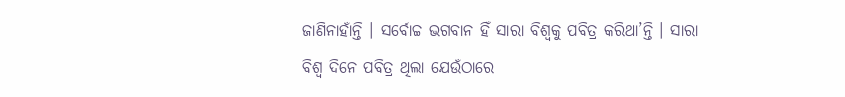ଜାଣିନାହାଁନ୍ତି । ସର୍ବୋଚ୍ଚ ଭଗବାନ ହିଁ ସାରା ବିଶ୍ୱକୁ ପବିତ୍ର କରିଥା’ନ୍ତି । ସାରା ବିଶ୍ୱ ଦିନେ ପବିତ୍ର ଥିଲା ଯେଉଁଠାରେ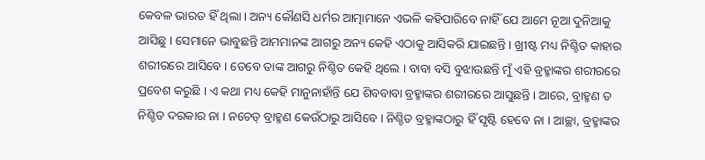କେବଳ ଭାରତ ହିଁ ଥିଲା । ଅନ୍ୟ କୌଣସି ଧର୍ମର ଆତ୍ମାମାନେ ଏଭଳି କହିପାରିବେ ନାହିଁ ଯେ ଆମେ ନୂଆ ଦୁନିଆକୁ ଆସିଛୁ । ସେମାନେ ଭାବୁଛନ୍ତି ଆମମାନଙ୍କ ଆଗରୁ ଅନ୍ୟ କେହି ଏଠାକୁ ଆସିକରି ଯାଇଛନ୍ତି । ଖ୍ରୀଷ୍ଟ ମଧ୍ୟ ନିଶ୍ଚିତ କାହାର ଶରୀରରେ ଆସିବେ । ତେବେ ତାଙ୍କ ଆଗରୁ ନିଶ୍ଚିତ କେହି ଥିଲେ । ବାବା ବସି ବୁଝାଉଛନ୍ତି ମୁଁ ଏହି ବ୍ରହ୍ମାଙ୍କର ଶରୀରରେ ପ୍ରବେଶ କରୁଛି । ଏ କଥା ମଧ୍ୟ କେହି ମାନୁନାହାଁନ୍ତି ଯେ ଶିବବାବା ବ୍ରହ୍ମାଙ୍କର ଶରୀରରେ ଆସୁଛନ୍ତି । ଆରେ, ବ୍ରାହ୍ମଣ ତ ନିଶ୍ଚିତ ଦରକାର ନା । ନଚେତ୍ ବ୍ରାହ୍ମଣ କେଉଁଠାରୁ ଆସିବେ । ନିଶ୍ଚିତ ବ୍ରହ୍ମାଙ୍କଠାରୁ ହିଁ ସୃଷ୍ଟି ହେବେ ନା । ଆଚ୍ଛା, ବ୍ରହ୍ମାଙ୍କର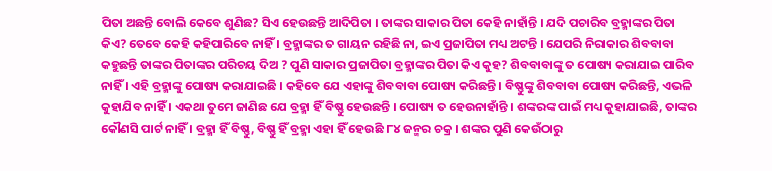ପିତା ଅଛନ୍ତି ବୋଲି କେବେ ଶୁଣିଛ? ସିଏ ହେଉଛନ୍ତି ଆଦିପିତା । ତାଙ୍କର ସାକାର ପିତା କେହି ନାହାଁନ୍ତି । ଯଦି ପଚାରିବ ବ୍ରହ୍ମାଙ୍କର ପିତା କିଏ? ତେବେ କେହି କହିପାରିବେ ନାହିଁ । ବ୍ରହ୍ମାଙ୍କର ତ ଗାୟନ ରହିଛି ନା, ଇଏ ପ୍ରଜାପିତା ମଧ୍ୟ ଅଟନ୍ତି । ଯେପରି ନିରାକାର ଶିବବାବା କହୁଛନ୍ତି ତାଙ୍କର ପିତାଙ୍କର ପରିଚୟ ଦିଅ ? ପୁଣି ସାକାର ପ୍ରଜାପିତା ବ୍ରହ୍ମାଙ୍କର ପିତା କିଏ କୁହ? ଶିବବାବାଙ୍କୁ ତ ପୋଷ୍ୟ କରାଯାଇ ପାରିବ ନାହିଁ । ଏହି ବ୍ରହ୍ମାଙ୍କୁ ପୋଷ୍ୟ କରାଯାଇଛି । କହିବେ ଯେ ଏହାଙ୍କୁ ଶିବବାବା ପୋଷ୍ୟ କରିଛନ୍ତି । ବିଷ୍ଣୁଙ୍କୁ ଶିବବାବା ପୋଷ୍ୟ କରିଛନ୍ତି, ଏଭଳି କୁହାଯିବ ନାହିଁ । ଏକଥା ତୁମେ ଜାଣିଛ ଯେ ବ୍ରହ୍ମା ହିଁ ବିଷ୍ଣୁ ହେଉଛନ୍ତି । ପୋଷ୍ୟ ତ ହେଉନାହାଁନ୍ତି । ଶଙ୍କରଙ୍କ ପାଇଁ ମଧ୍ୟ କୁହାଯାଇଛି, ତାଙ୍କର କୌଣସି ପାର୍ଟ ନାହିଁ । ବ୍ରହ୍ମା ହିଁ ବିଷ୍ଣୁ, ବିଷ୍ଣୁ ହିଁ ବ୍ରହ୍ମା ଏହା ହିଁ ହେଉଛି ୮୪ ଜନ୍ମର ଚକ୍ର । ଶଙ୍କର ପୁଣି କେଉଁଠାରୁ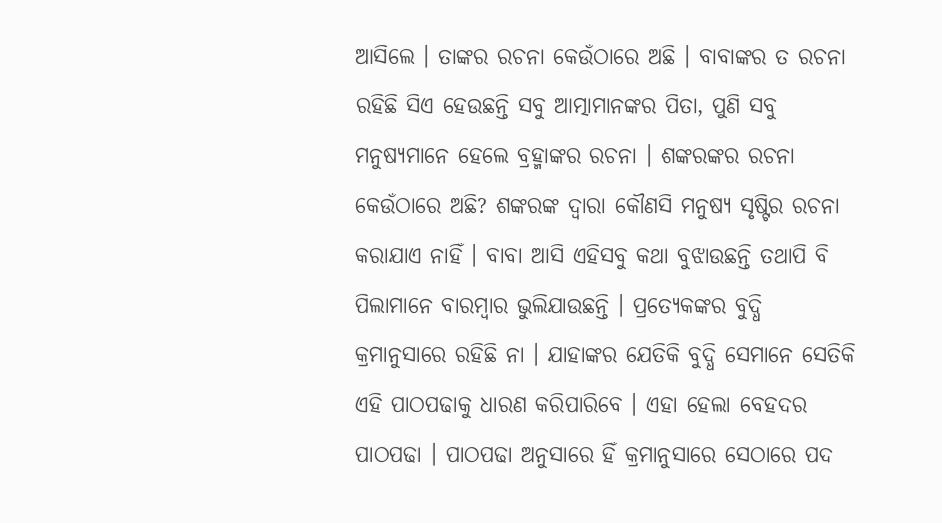ଆସିଲେ । ତାଙ୍କର ରଚନା କେଉଁଠାରେ ଅଛି । ବାବାଙ୍କର ତ ରଚନା ରହିଛି ସିଏ ହେଉଛନ୍ତି ସବୁ ଆତ୍ମାମାନଙ୍କର ପିତା, ପୁଣି ସବୁ ମନୁଷ୍ୟମାନେ ହେଲେ ବ୍ରହ୍ମାଙ୍କର ରଚନା । ଶଙ୍କରଙ୍କର ରଚନା କେଉଁଠାରେ ଅଛି? ଶଙ୍କରଙ୍କ ଦ୍ୱାରା କୌଣସି ମନୁଷ୍ୟ ସୃଷ୍ଟିର ରଚନା କରାଯାଏ ନାହିଁ । ବାବା ଆସି ଏହିସବୁ କଥା ବୁଝାଉଛନ୍ତି ତଥାପି ବି ପିଲାମାନେ ବାରମ୍ବାର ଭୁଲିଯାଉଛନ୍ତି । ପ୍ରତ୍ୟେକଙ୍କର ବୁଦ୍ଧି କ୍ରମାନୁସାରେ ରହିଛି ନା । ଯାହାଙ୍କର ଯେତିକି ବୁଦ୍ଧି ସେମାନେ ସେତିକି ଏହି ପାଠପଢାକୁ ଧାରଣ କରିପାରିବେ । ଏହା ହେଲା ବେହଦର ପାଠପଢା । ପାଠପଢା ଅନୁସାରେ ହିଁ କ୍ରମାନୁସାରେ ସେଠାରେ ପଦ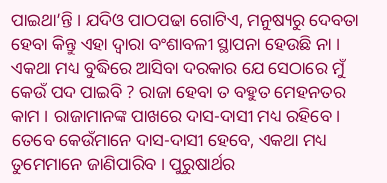ପାଇଥା’ନ୍ତି । ଯଦିଓ ପାଠପଢା ଗୋଟିଏ, ମନୁଷ୍ୟରୁ ଦେବତା ହେବା କିନ୍ତୁ ଏହା ଦ୍ୱାରା ବଂଶାବଳୀ ସ୍ଥାପନା ହେଉଛି ନା । ଏକଥା ମଧ୍ୟ ବୁଦ୍ଧିରେ ଆସିବା ଦରକାର ଯେ ସେଠାରେ ମୁଁ କେଉଁ ପଦ ପାଇବି ? ରାଜା ହେବା ତ ବହୁତ ମେହନତର କାମ । ରାଜାମାନଙ୍କ ପାଖରେ ଦାସ-ଦାସୀ ମଧ୍ୟ ରହିବେ । ତେବେ କେଉଁମାନେ ଦାସ-ଦାସୀ ହେବେ, ଏକଥା ମଧ୍ୟ ତୁମେମାନେ ଜାଣିପାରିବ । ପୁରୁଷାର୍ଥର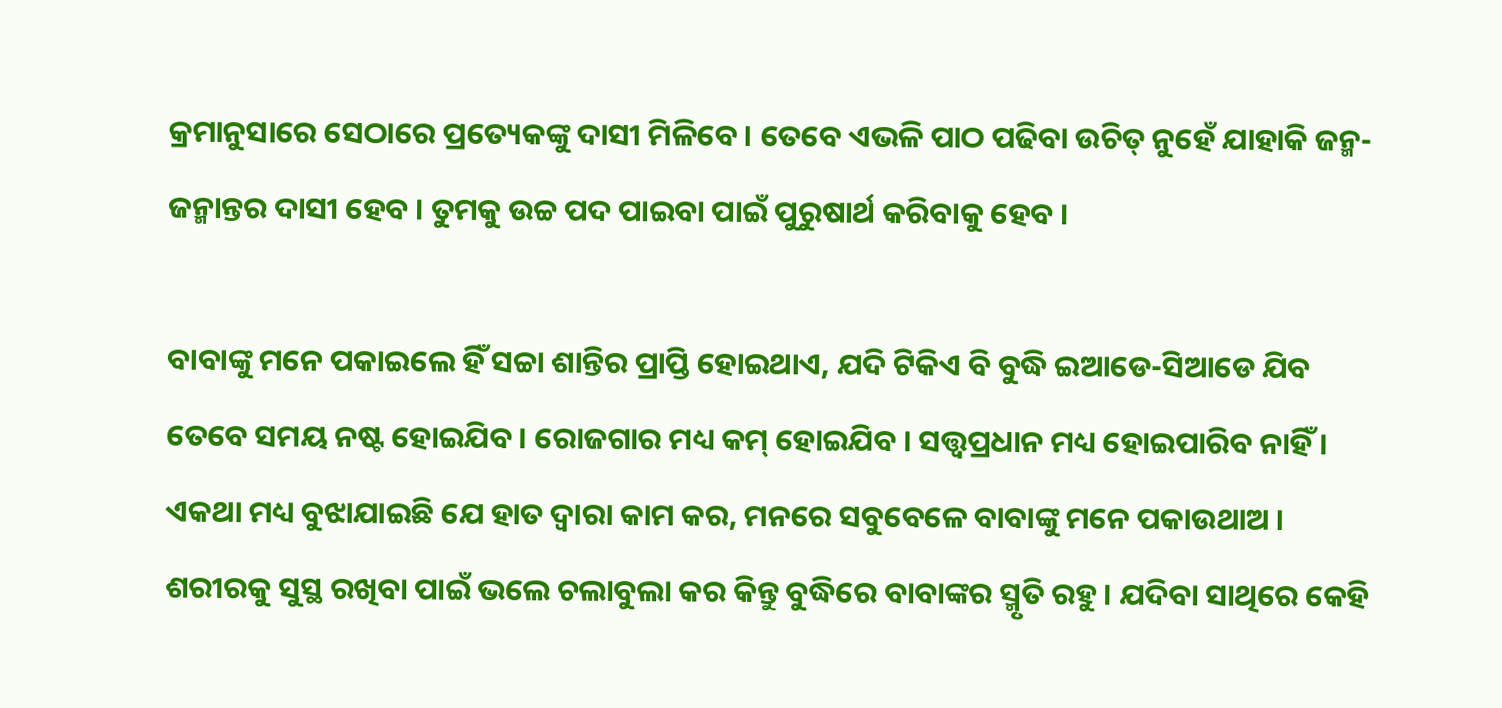କ୍ରମାନୁସାରେ ସେଠାରେ ପ୍ରତ୍ୟେକଙ୍କୁ ଦାସୀ ମିଳିବେ । ତେବେ ଏଭଳି ପାଠ ପଢିବା ଉଚିତ୍ ନୁହେଁ ଯାହାକି ଜନ୍ମ-ଜନ୍ମାନ୍ତର ଦାସୀ ହେବ । ତୁମକୁ ଉଚ୍ଚ ପଦ ପାଇବା ପାଇଁ ପୁରୁଷାର୍ଥ କରିବାକୁ ହେବ ।

ବାବାଙ୍କୁ ମନେ ପକାଇଲେ ହିଁ ସଚ୍ଚା ଶାନ୍ତିର ପ୍ରାପ୍ତି ହୋଇଥାଏ, ଯଦି ଟିକିଏ ବି ବୁଦ୍ଧି ଇଆଡେ-ସିଆଡେ ଯିବ ତେବେ ସମୟ ନଷ୍ଟ ହୋଇଯିବ । ରୋଜଗାର ମଧ୍ୟ କମ୍ ହୋଇଯିବ । ସତ୍ତ୍ୱପ୍ରଧାନ ମଧ୍ୟ ହୋଇପାରିବ ନାହିଁ । ଏକଥା ମଧ୍ୟ ବୁଝାଯାଇଛି ଯେ ହାତ ଦ୍ୱାରା କାମ କର, ମନରେ ସବୁବେଳେ ବାବାଙ୍କୁ ମନେ ପକାଉଥାଅ । ଶରୀରକୁ ସୁସ୍ଥ ରଖିବା ପାଇଁ ଭଲେ ଚଲାବୁଲା କର କିନ୍ତୁ ବୁଦ୍ଧିରେ ବାବାଙ୍କର ସ୍ମୃତି ରହୁ । ଯଦିବା ସାଥିରେ କେହି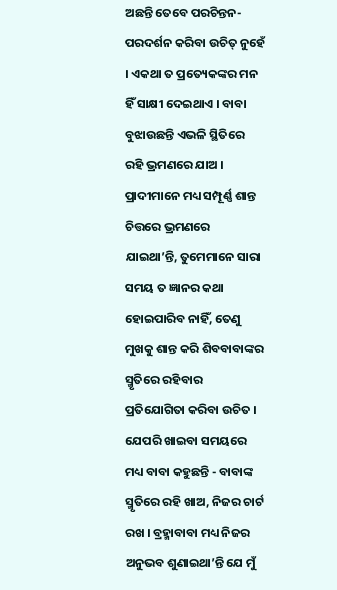ଅଛନ୍ତି ତେବେ ପରଚିନ୍ତନ-ପରଦର୍ଶନ କରିବା ଉଚିତ୍ ନୁହେଁ । ଏକଥା ତ ପ୍ରତ୍ୟେକଙ୍କର ମନ ହିଁ ସାକ୍ଷୀ ଦେଇଥାଏ । ବାବା ବୁଝାଉଛନ୍ତି ଏଭଳି ସ୍ଥିତିରେ ରହି ଭ୍ରମଣରେ ଯାଅ । ପ୍ରାଦୀମାନେ ମଧ୍ୟ ସମ୍ପୂର୍ଣ୍ଣ ଶାନ୍ତ ଚିତ୍ତରେ ଭ୍ରମଣରେ ଯାଇଥା’ନ୍ତି, ତୁମେମାନେ ସାରା ସମୟ ତ ଜ୍ଞାନର କଥା ହୋଇପାରିବ ନାହିଁ, ତେଣୁ ମୁଖକୁ ଶାନ୍ତ କରି ଶିବବାବାଙ୍କର ସ୍ମୃତିରେ ରହିବାର ପ୍ରତିଯୋଗିତା କରିବା ଉଚିତ । ଯେପରି ଖାଇବା ସମୟରେ ମଧ୍ୟ ବାବା କହୁଛନ୍ତି - ବାବାଙ୍କ ସ୍ମୃତିରେ ରହି ଖାଅ, ନିଜର ଚାର୍ଟ ରଖ । ବ୍ରହ୍ମାବାବା ମଧ୍ୟ ନିଜର ଅନୁଭବ ଶୁଣାଇଥା’ନ୍ତି ଯେ ମୁଁ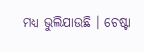ମଧ୍ୟ ଭୁଲିଯାଉଛି । ଚେଷ୍ଟା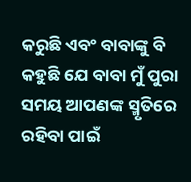କରୁଛି ଏବଂ ବାବାଙ୍କୁ ବି କହୁଛି ଯେ ବାବା ମୁଁ ପୁରା ସମୟ ଆପଣଙ୍କ ସ୍ମୃତିରେ ରହିବା ପାଇଁ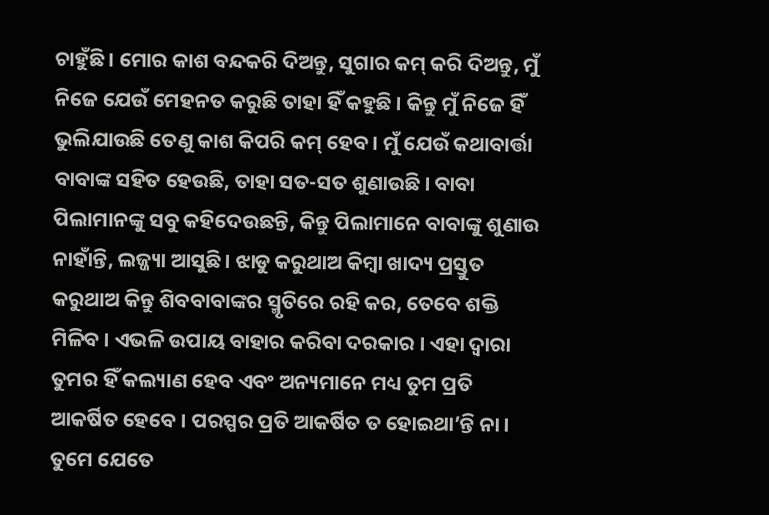ଚାହୁଁଛି । ମୋର କାଶ ବନ୍ଦକରି ଦିଅନ୍ତୁ, ସୁଗାର କମ୍ କରି ଦିଅନ୍ତୁ, ମୁଁ ନିଜେ ଯେଉଁ ମେହନତ କରୁଛି ତାହା ହିଁ କହୁଛି । କିନ୍ତୁ ମୁଁ ନିଜେ ହିଁ ଭୁଲିଯାଉଛି ତେଣୁ କାଶ କିପରି କମ୍ ହେବ । ମୁଁ ଯେଉଁ କଥାବାର୍ତ୍ତା ବାବାଙ୍କ ସହିତ ହେଉଛି, ତାହା ସତ-ସତ ଶୁଣାଉଛି । ବାବା ପିଲାମାନଙ୍କୁ ସବୁ କହିଦେଉଛନ୍ତି, କିନ୍ତୁ ପିଲାମାନେ ବାବାଙ୍କୁ ଶୁଣାଉ ନାହାଁନ୍ତି, ଲଜ୍ଜ୍ୟା ଆସୁଛି । ଝାଡୁ କରୁଥାଅ କିମ୍ବା ଖାଦ୍ୟ ପ୍ରସ୍ତୁତ କରୁଥାଅ କିନ୍ତୁ ଶିବବାବାଙ୍କର ସ୍ମୃତିରେ ରହି କର, ତେବେ ଶକ୍ତି ମିଳିବ । ଏଭଳି ଉପାୟ ବାହାର କରିବା ଦରକାର । ଏହା ଦ୍ୱାରା ତୁମର ହିଁ କଲ୍ୟାଣ ହେବ ଏବଂ ଅନ୍ୟମାନେ ମଧ୍ୟ ତୁମ ପ୍ରତି ଆକର୍ଷିତ ହେବେ । ପରସ୍ପର ପ୍ରତି ଆକର୍ଷିତ ତ ହୋଇଥା’ନ୍ତି ନା । ତୁମେ ଯେତେ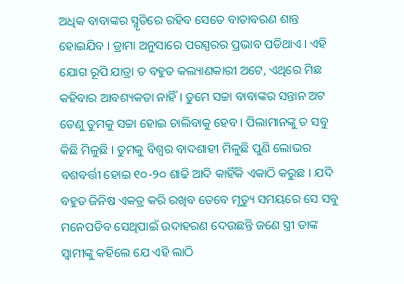ଅଧିକ ବାବାଙ୍କର ସ୍ମୃତିରେ ରହିବ ସେତେ ବାତାବରଣ ଶାନ୍ତ ହୋଇଯିବ । ଡ୍ରାମା ଅନୁସାରେ ପରସ୍ପରର ପ୍ରଭାବ ପଡିଥାଏ । ଏହି ଯୋଗ ରୂପି ଯାତ୍ରା ତ ବହୁତ କଲ୍ୟାଣକାରୀ ଅଟେ, ଏଥିରେ ମିଛ କହିବାର ଆବଶ୍ୟକତା ନାହିଁ । ତୁମେ ସଚ୍ଚା ବାବାଙ୍କର ସନ୍ତାନ ଅଟ ତେଣୁ ତୁମକୁ ସଚ୍ଚା ହୋଇ ଚାଲିବାକୁ ହେବ । ପିଲାମାନଙ୍କୁ ତ ସବୁ କିଛି ମିଳୁଛି । ତୁମକୁ ବିଶ୍ୱର ବାଦଶାହୀ ମିଳୁଛି ପୁଣି ଲୋଭର ବଶବର୍ତ୍ତୀ ହୋଇ ୧୦-୨୦ ଶାଢି ଆଦି କାହିଁକି ଏକାଠି କରୁଛ । ଯଦି ବହୁତ ଜିନିଷ ଏକତ୍ର କରି ରଖିବ ତେବେ ମୃତ୍ୟୁ ସମୟରେ ସେ ସବୁ ମନେପଡିବ ସେଥିପାଇଁ ଉଦାହରଣ ଦେଉଛନ୍ତି ଜଣେ ସ୍ତ୍ରୀ ତାଙ୍କ ସ୍ୱାମୀଙ୍କୁ କହିଲେ ଯେ ଏହି ଲାଠି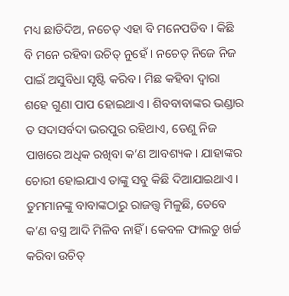ମଧ୍ୟ ଛାଡିଦିଅ, ନଚେତ୍ ଏହା ବି ମନେପଡିବ । କିଛି ବି ମନେ ରହିବା ଉଚିତ୍ ନୁହେଁ । ନଚେତ୍ ନିଜେ ନିଜ ପାଇଁ ଅସୁବିଧା ସୃଷ୍ଟି କରିବ । ମିଛ କହିବା ଦ୍ୱାରା ଶହେ ଗୁଣା ପାପ ହୋଇଥାଏ । ଶିବବାବାଙ୍କର ଭଣ୍ଡାର ତ ସଦାସର୍ବଦା ଭରପୁର ରହିଥାଏ, ତେଣୁ ନିଜ ପାଖରେ ଅଧିକ ରଖିବା କ’ଣ ଆବଶ୍ୟକ । ଯାହାଙ୍କର ଚୋରୀ ହୋଇଯାଏ ତାଙ୍କୁ ସବୁ କିଛି ଦିଆଯାଇଥାଏ । ତୁମମାନଙ୍କୁ ବାବାଙ୍କଠାରୁ ରାଜତ୍ତ୍ୱ ମିଳୁଛି, ତେବେ କ’ଣ ବସ୍ତ୍ର ଆଦି ମିଳିବ ନାହିଁ । କେବଳ ଫାଲତୁ ଖର୍ଚ୍ଚ କରିବା ଉଚିତ୍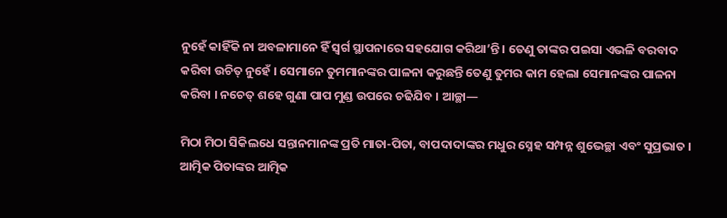ନୁହେଁ କାହିଁକି ନା ଅବଳାମାନେ ହିଁ ସ୍ୱର୍ଗ ସ୍ଥାପନାରେ ସହଯୋଗ କରିଥା’ନ୍ତି । ତେଣୁ ତାଙ୍କର ପଇସା ଏଭଳି ବରବାଦ କରିବା ଉଚିତ୍ ନୁହେଁ । ସେମାନେ ତୁମମାନଙ୍କର ପାଳନା କରୁଛନ୍ତି ତେଣୁ ତୁମର କାମ ହେଲା ସେମାନଙ୍କର ପାଳନା କରିବା । ନଚେତ୍ ଶହେ ଗୁଣା ପାପ ମୁଣ୍ଡ ଉପରେ ଚଢିଯିବ । ଆଚ୍ଛା—

ମିଠା ମିଠା ସିକିଲଧେ ସନ୍ତାନମାନଙ୍କ ପ୍ରତି ମାତା-ପିତା, ବାପଦାଦାଙ୍କର ମଧୁର ସ୍ନେହ ସମ୍ପନ୍ନ ଶୁଭେଚ୍ଛା ଏବଂ ସୁପ୍ରଭାତ । ଆତ୍ମିକ ପିତାଙ୍କର ଆତ୍ମିକ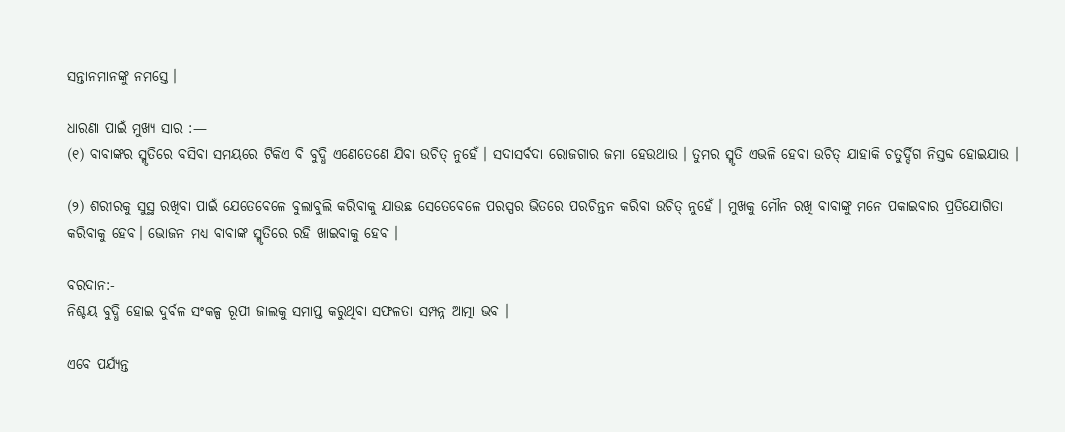ସନ୍ତାନମାନଙ୍କୁ ନମସ୍ତେ ।

ଧାରଣା ପାଇଁ ମୁଖ୍ୟ ସାର :—
(୧) ବାବାଙ୍କର ସ୍ମୃତିରେ ବସିବା ସମୟରେ ଟିକିଏ ବି ବୁଦ୍ଧି ଏଣେତେଣେ ଯିବା ଉଚିତ୍ ନୁହେଁ । ସଦାସର୍ବଦା ରୋଜଗାର ଜମା ହେଉଥାଉ । ତୁମର ସ୍ମୃତି ଏଭଳି ହେବା ଉଚିତ୍ ଯାହାକି ଚତୁର୍ଦ୍ଦିଗ ନିସ୍ତବ୍ଦ ହୋଇଯାଉ ।

(୨) ଶରୀରକୁ ସୁସ୍ଥ ରଖିବା ପାଇଁ ଯେତେବେଳେ ବୁଲାବୁଲି କରିବାକୁ ଯାଉଛ ସେତେବେଳେ ପରସ୍ପର ଭିତରେ ପରଚିନ୍ତନ କରିବା ଉଚିତ୍ ନୁହେଁ । ମୁଖକୁ ମୌନ ରଖି ବାବାଙ୍କୁ ମନେ ପକାଇବାର ପ୍ରତିଯୋଗିତା କରିବାକୁ ହେବ। ଭୋଜନ ମଧ୍ୟ ବାବାଙ୍କ ସ୍ମୃତିରେ ରହି ଖାଇବାକୁ ହେବ ।

ବରଦାନ:-
ନିଶ୍ଚୟ ବୁଦ୍ଧି ହୋଇ ଦୁର୍ବଳ ସଂକଳ୍ପ ରୂପୀ ଜାଲକୁ ସମାପ୍ତ କରୁଥିବା ସଫଳତା ସମ୍ପନ୍ନ ଆତ୍ମା ଭବ ।

ଏବେ ପର୍ଯ୍ୟନ୍ତ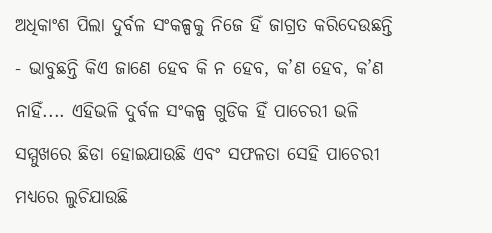ଅଧିକାଂଶ ପିଲା ଦୁର୍ବଳ ସଂକଳ୍ପକୁ ନିଜେ ହିଁ ଜାଗ୍ରତ କରିଦେଉଛନ୍ତି - ଭାବୁଛନ୍ତି କିଏ ଜାଣେ ହେବ କି ନ ହେବ, କ’ଣ ହେବ, କ’ଣ ନାହିଁ.... ଏହିଭଳି ଦୁର୍ବଳ ସଂକଳ୍ପ ଗୁଡିକ ହିଁ ପାଚେରୀ ଭଳି ସମ୍ମୁଖରେ ଛିଡା ହୋଇଯାଉଛି ଏବଂ ସଫଳତା ସେହି ପାଚେରୀ ମଧ୍ୟରେ ଲୁଚିଯାଉଛି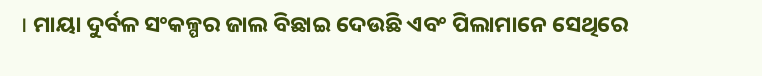। ମାୟା ଦୁର୍ବଳ ସଂକଳ୍ପର ଜାଲ ବିଛାଇ ଦେଉଛି ଏବଂ ପିଲାମାନେ ସେଥିରେ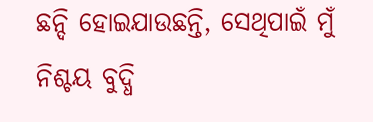ଛନ୍ଦି ହୋଇଯାଉଛନ୍ତି, ସେଥିପାଇଁ ମୁଁ ନିଶ୍ଚୟ ବୁଦ୍ଧି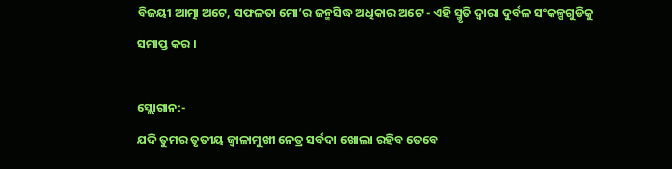ବିଜୟୀ ଆତ୍ମା ଅଟେ, ସଫଳତା ମୋ’ର ଜନ୍ମସିଦ୍ଧ ଅଧିକାର ଅଟେ - ଏହି ସ୍ମୃତି ଦ୍ୱାରା ଦୁର୍ବଳ ସଂକଳ୍ପଗୁଡିକୁ ସମାପ୍ତ କର ।

ସ୍ଲୋଗାନ:-
ଯଦି ତୁମର ତୃତୀୟ ଜ୍ୱାଳାମୁଖୀ ନେତ୍ର ସର୍ବଦା ଖୋଲା ରହିବ ତେବେ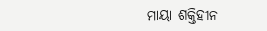ମାୟା ଶକ୍ତିହୀନ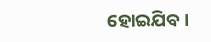ହୋଇଯିବ ।